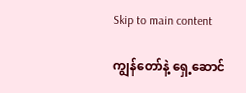Skip to main content

ကျွန်တော်နဲ့ ရှေ့ဆောင်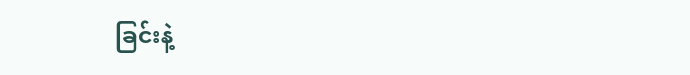ခြင်းနဲ့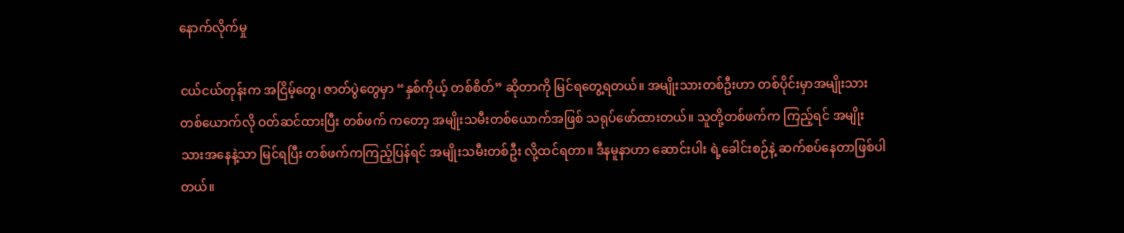နောက်လိုက်မှု

ငယ်ငယ်တုန်းက အငြိမ့်တွေ၊ ဇာတ်ပွဲတွေမှာ “နှစ်ကိုယ့် တစ်စိတ်” ဆိုတာကို မြင်ရတွေ့ရတယ်။ အမျိုးသားတစ်ဦးဟာ တစ်ပိုင်းမှာအမျိုးသားတစ်ယောက်လို ဝတ်ဆင်ထားပြီး တစ်ဖက် ကတော့ အမျိုးသမီးတစ်ယောက်အဖြစ် သရုပ်ဖော်ထားတယ်။ သူတို့တစ်ဖက်က ကြည့်ရင် အမျိုးသားအနေနဲ့သာ မြင်ရပြီး တစ်ဖက်ကကြည့်ပြန်ရင် အမျိုးသမီးတစ်ဦး လို့ထင်ရတာ။ ဒီနမူနာဟာ ဆောင်းပါး ရဲ့ခေါင်းစဉ်နဲ့ ဆက်စပ်နေတာဖြစ်ပါတယ်။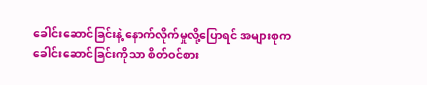ခေါင်းဆောင်ခြင်းနဲ့ နောက်လိုက်မှုလို့ပြောရင် အများစုက ခေါင်းဆောင်ခြင်းကိုသာ စိတ်ဝင်စား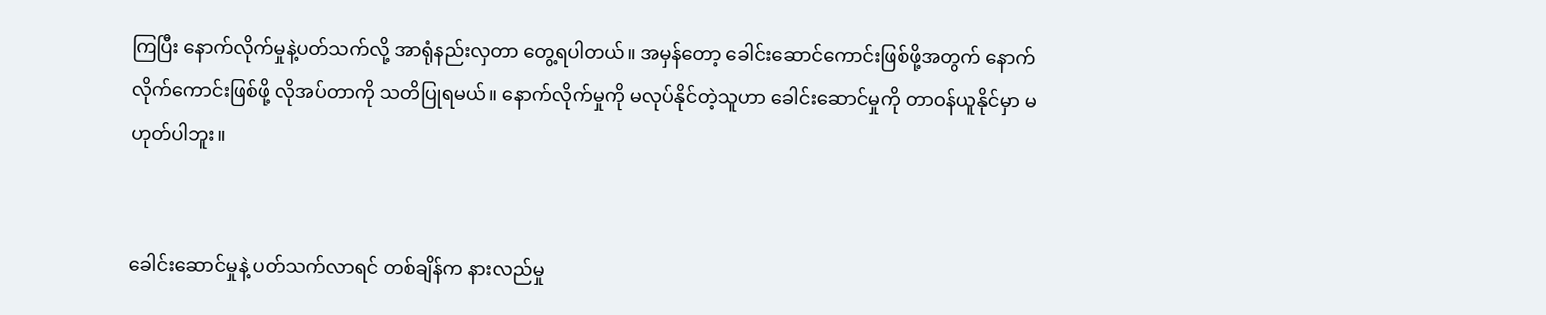ကြပြီး နောက်လိုက်မှုနဲ့ပတ်သက်လို့ အာရုံနည်းလှတာ တွေ့ရပါတယ်။ အမှန်တော့ ခေါင်းဆောင်ကောင်းဖြစ်ဖို့အတွက် နောက်လိုက်ကောင်းဖြစ်ဖို့ လိုအပ်တာကို သတိပြုရမယ်။ နောက်လိုက်မှုကို မလုပ်နိုင်တဲ့သူဟာ ခေါင်းဆောင်မှုကို တာဝန်ယူနိုင်မှာ မဟုတ်ပါဘူး။


ခေါင်းဆောင်မှုနဲ့ ပတ်သက်လာရင် တစ်ချိန်က နားလည်မှု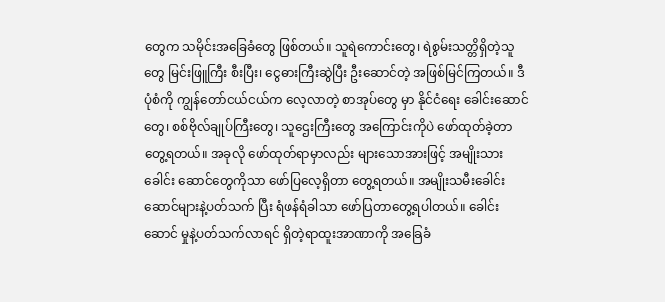တွေက သမိုင်းအခြေခံတွေ ဖြစ်တယ်။ သူရဲကောင်းတွေ၊ ရဲစွမ်းသတ္တိရှိတဲ့သူတွေ မြင်းဖြူကြီး စီးပြီး၊ ငွေဓားကြီးဆွဲပြီး ဦးဆောင်တဲ့ အဖြစ်မြင်ကြတယ်။ ဒီပုံစံကို ကျွန်တော်ငယ်ငယ်က လေ့လာတဲ့ စာအုပ်တွေ မှာ နိုင်ငံရေး ခေါင်းဆောင်တွေ၊ စစ်ဗိုလ်ချုပ်ကြီးတွေ၊ သူဌေးကြီးတွေ အကြောင်းကိုပဲ ဖော်ထုတ်ခဲ့တာတွေ့ရတယ်။ အခုလို ဖော်ထုတ်ရာမှာလည်း များသောအားဖြင့် အမျိုးသားခေါင်း ဆောင်တွေကိုသာ ဖော်ပြလေ့ရှိတာ တွေ့ရတယ်။ အမျိုးသမီးခေါင်းဆောင်များနဲ့ပတ်သက် ပြီး ရံဖန်ရံခါသာ ဖော်ပြတာတွေ့ရပါတယ်။ ခေါင်းဆောင် မှုနဲ့ပတ်သက်လာရင် ရှိတဲ့ရာထူးအာဏာကို အခြေခံ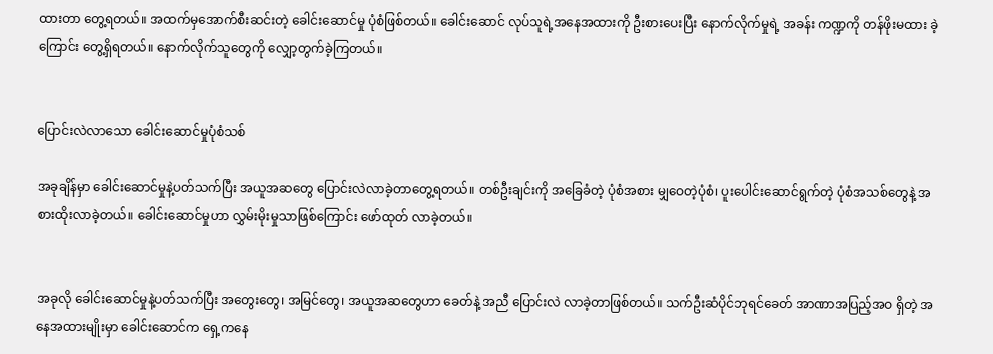ထားတာ တွေ့ရတယ်။ အထက်မှအောက်စီးဆင်းတဲ့ ခေါင်းဆောင်မှု ပုံစံဖြစ်တယ်။ ခေါင်းဆောင် လုပ်သူရဲ့အနေအထားကို ဦးစားပေးပြီး နောက်လိုက်မှုရဲ့ အခန်း ကဏ္ဍကို တန်ဖိုးမထား ခဲ့ကြောင်း တွေ့ရှိရတယ်။ နောက်လိုက်သူတွေကို လျှော့တွက်ခဲ့ကြတယ်။


ပြောင်းလဲလာသော ခေါင်းဆောင်မှုပုံစံသစ်

အခုချိန်မှာ ခေါင်းဆောင်မှုနဲ့ပတ်သက်ပြီး အယူအဆတွေ ပြောင်းလဲလာခဲ့တာတွေ့ရတယ်။ တစ်ဦးချင်းကို အခြေခံတဲ့ ပုံစံအစား မျှဝေတဲ့ပုံစံ၊ ပူးပေါင်းဆောင်ရွက်တဲ့ ပုံစံအသစ်တွေနဲ့ အစားထိုးလာခဲ့တယ်။ ခေါင်းဆောင်မှုဟာ လွှမ်းမိုးမှုသာဖြစ်ကြောင်း ဖော်ထုတ် လာခဲ့တယ်။


အခုလို ခေါင်းဆောင်မှုနဲ့ပတ်သက်ပြီး အတွေးတွေ၊ အမြင်တွေ၊ အယူအဆတွေဟာ ခေတ်နဲ့ အညီ ပြောင်းလဲ လာခဲ့တာဖြစ်တယ်။ သက်ဦးဆံပိုင်ဘုရင်ခေတ် အာဏာအပြည့်အဝ ရှိတဲ့ အနေအထားမျိုးမှာ ခေါင်းဆောင်က ရှေ့ကနေ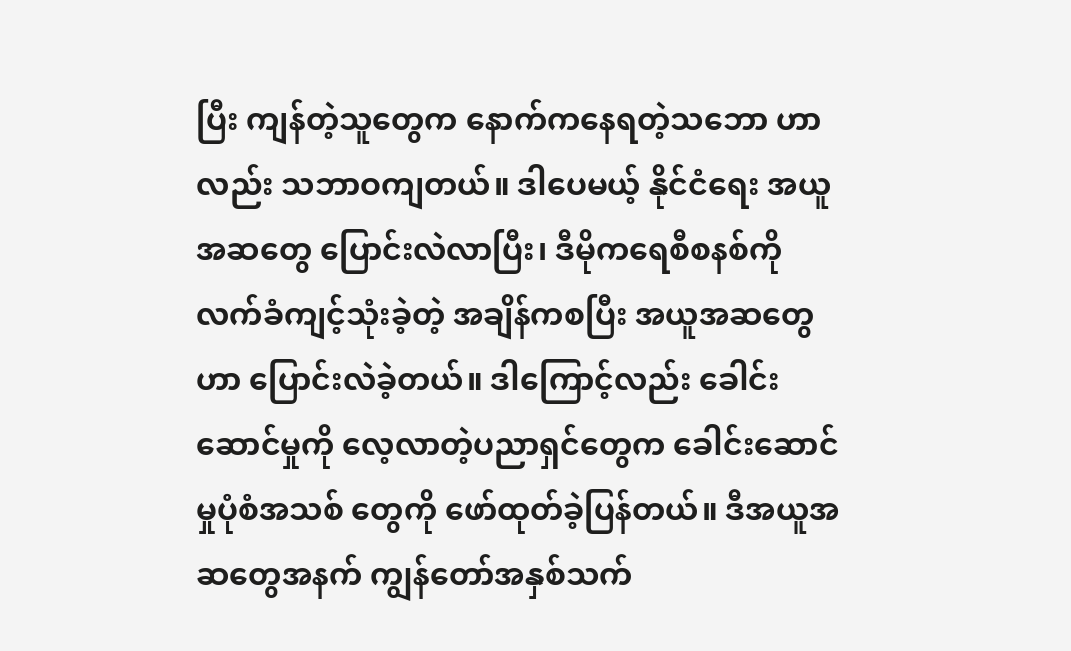ပြီး ကျန်တဲ့သူတွေက နောက်ကနေရတဲ့သဘော ဟာလည်း သဘာဝကျတယ်။ ဒါပေမယ့် နိုင်ငံရေး အယူအဆတွေ ပြောင်းလဲလာပြီး၊ ဒီမိုကရေစီစနစ်ကို လက်ခံကျင့်သုံးခဲ့တဲ့ အချိန်ကစပြီး အယူအဆတွေဟာ ပြောင်းလဲခဲ့တယ်။ ဒါကြောင့်လည်း ခေါင်းဆောင်မှုကို လေ့လာတဲ့ပညာရှင်တွေက ခေါင်းဆောင်မှုပုံစံအသစ် တွေကို ဖော်ထုတ်ခဲ့ပြန်တယ်။ ဒီအယူအဆတွေအနက် ကျွန်တော်အနှစ်သက်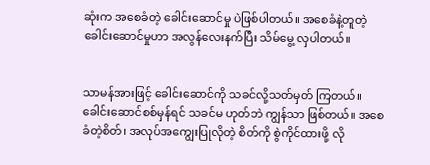ဆုံးက အစေခံတဲ့ ခေါင်းဆောင်မှု ပဲဖြစ်ပါတယ်။ အစေခံနဲ့တူတဲ့ ခေါင်းဆောင်မှုဟာ အလွန်လေးနက်ပြီး သိမ်မွေ့ လှပါတယ်။


သာမန်အားဖြင့် ခေါင်းဆောင်ကို သခင်လို့သတ်မှတ် ကြတယ်။ ခေါင်းဆောင်စစ်မှန်ရင် သခင်မ ဟုတ်ဘဲ ကျွန်သာ ဖြစ်တယ်။ အစေခံတဲ့စိတ်၊ အလုပ်အကျွေးပြုလိုတဲ့ စိတ်ကို စွဲကိုင်ထားဖို့ လို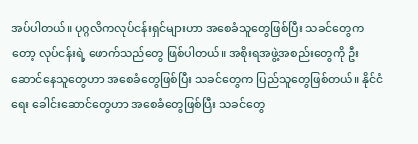အပ်ပါတယ်။ ပုဂ္ဂလိကလုပ်ငန်းရှင်များဟာ အစေခံသူတွေဖြစ်ပြီး သခင်တွေကတော့ လုပ်ငန်းရဲ့ ဖောက်သည်တွေ ဖြစ်ပါတယ်။ အစိုးရအဖွဲ့အစည်းတွေကို ဦးဆောင်နေသူတွေဟာ အစေခံတွေဖြစ်ပြီး သခင်တွေက ပြည်သူတွေဖြစ်တယ်။ နိုင်ငံရေး ခေါင်းဆောင်တွေဟာ အစေခံတွေဖြစ်ပြီး သခင်တွေ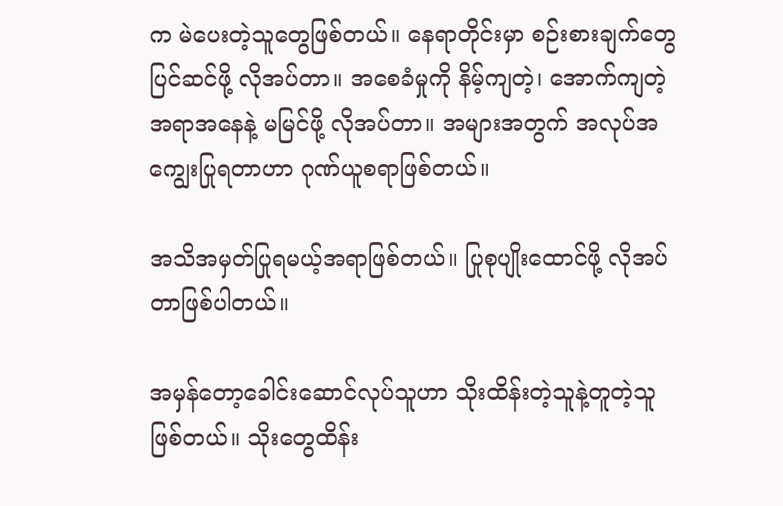က မဲပေးတဲ့သူတွေဖြစ်တယ်။ နေရာတိုင်းမှာ စဉ်းစားချက်တွေ ပြင်ဆင်ဖို့ လိုအပ်တာ။ အစေခံမှုကို နိမ့်ကျတဲ့၊ အောက်ကျတဲ့အရာအနေနဲ့ မမြင်ဖို့ လိုအပ်တာ။ အများအတွက် အလုပ်အကျွေးပြုရတာဟာ ဂုဏ်ယူစရာဖြစ်တယ်။

အသိအမှတ်ပြုရမယ့်အရာဖြစ်တယ်။ ပြုစုပျိုးထောင်ဖို့ လိုအပ်တာဖြစ်ပါတယ်။

အမှန်တော့ခေါင်းဆောင်လုပ်သူဟာ သိုးထိန်းတဲ့သူနဲ့တူတဲ့သူဖြစ်တယ်။ သိုးတွေထိန်း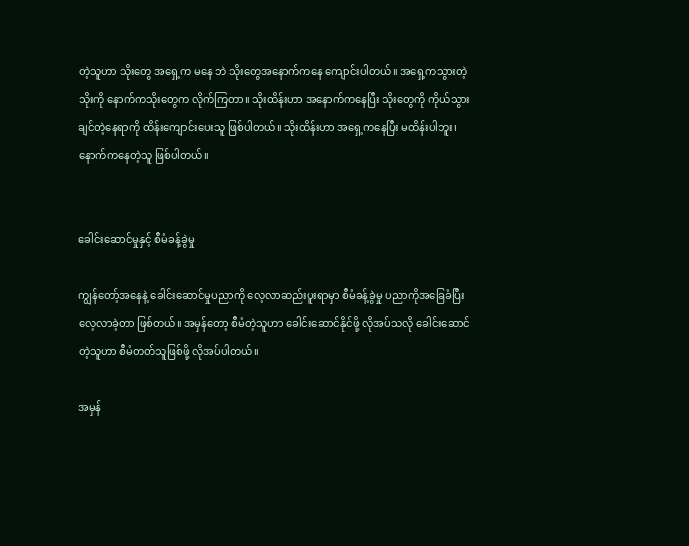တဲ့သူဟာ သိုးတွေ အရှေ့က မနေ ဘဲ သိုးတွေအနောက်ကနေ ကျောင်းပါတယ်။ အရှေ့ကသွားတဲ့သိုးကို နောက်ကသိုးတွေက လိုက်ကြတာ။ သိုးထိန်းဟာ အနောက်ကနေပြီး သိုးတွေကို ကိုယ်သွားချင်တဲ့နေရာကို ထိန်းကျောင်းပေးသူ ဖြစ်ပါတယ်။ သိုးထိန်းဟာ အရှေ့ကနေပြီး မထိန်းပါဘူး၊ နောက်ကနေတဲ့သူ ဖြစ်ပါတယ်။


ခေါင်းဆောင်မှုနှင့် စီမံခန့်ခွဲမှု

ကျွန်တော့်အနေနဲ့ ခေါင်းဆောင်မှုပညာကို လေ့လာဆည်းပူးရာမှာ စီမံခန့်ခွဲမှု ပညာကိုအခြေခံပြီး လေ့လာခဲ့တာ ဖြစ်တယ်။ အမှန်တော့ စီမံတဲ့သူဟာ ခေါင်းဆောင်နိုင်ဖို့ လိုအပ်သလို ခေါင်းဆောင်တဲ့သူဟာ စီမံတတ်သူဖြစ်ဖို့ လိုအပ်ပါတယ်။

အမှန်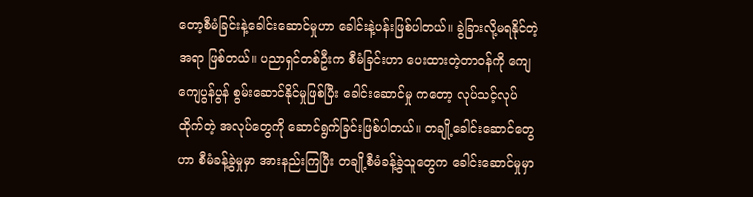တော့စီမံခြင်းနဲ့ခေါင်းဆောင်မှုဟာ ခေါင်းနဲ့ပန်းဖြစ်ပါတယ်။ ခွဲခြားလို့မရနိုင်တဲ့အရာ ဖြစ်တယ်။ ပညာရှင်တစ်ဦးက စီမံခြင်းဟာ ပေးထားတဲ့တာဝန်ကို ကျေကျေပွန်ပွန် စွမ်းဆောင်နိုင်မှုဖြစ်ပြီး ခေါင်းဆောင်မှု ကတော့ လုပ်သင့်လုပ်ထိုက်တဲ့ အလုပ်တွေကို ဆောင်ရွက်ခြင်းဖြစ်ပါတယ်။ တချို့ခေါင်းဆောင်တွေဟာ စီမံခန့်ခွဲမှုမှာ အားနည်းကြပြီး တချို့စီမံခန့်ခွဲသူတွေက ခေါင်းဆောင်မှုမှာ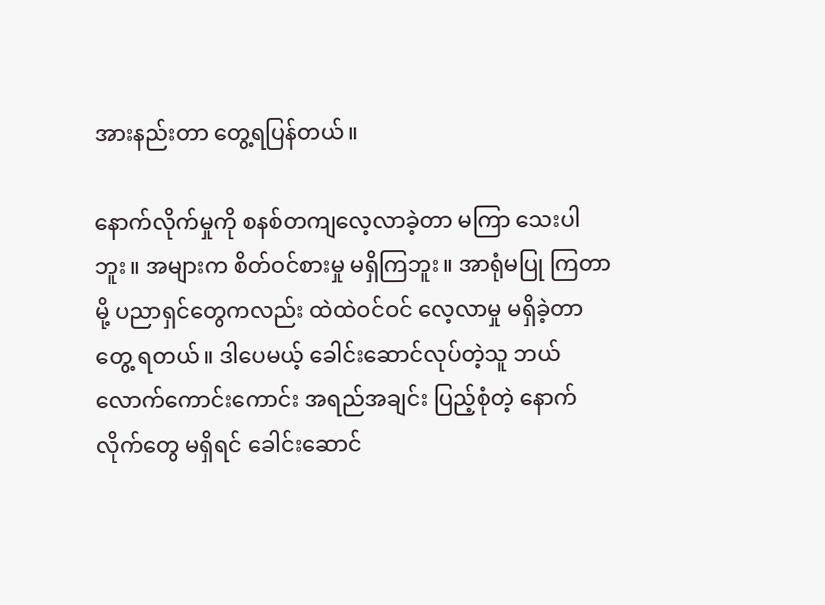အားနည်းတာ တွေ့ရပြန်တယ်။

နောက်လိုက်မှုကို စနစ်တကျလေ့လာခဲ့တာ မကြာ သေးပါဘူး။ အများက စိတ်ဝင်စားမှု မရှိကြဘူး။ အာရုံမပြု ကြတာမို့ ပညာရှင်တွေကလည်း ထဲထဲဝင်ဝင် လေ့လာမှု မရှိခဲ့တာတွေ့ ရတယ်။ ဒါပေမယ့် ခေါင်းဆောင်လုပ်တဲ့သူ ဘယ်လောက်ကောင်းကောင်း အရည်အချင်း ပြည့်စုံတဲ့ နောက်လိုက်တွေ မရှိရင် ခေါင်းဆောင်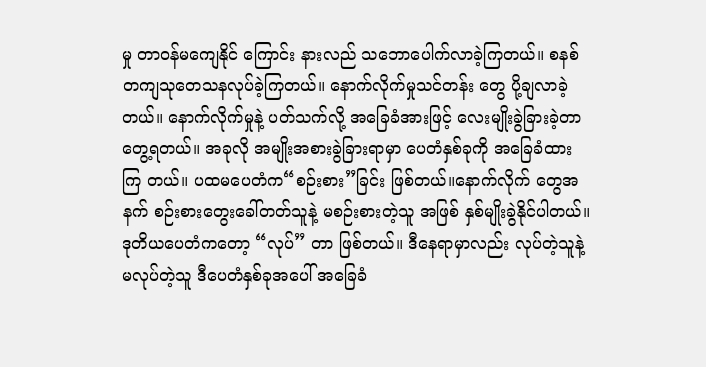မှု တာဝန်မကျေနိုင် ကြောင်း နားလည် သဘောပေါက်လာခဲ့ကြတယ်။ စနစ် တကျသုတေသနလုပ်ခဲ့ကြတယ်။ နောက်လိုက်မှုသင်တန်း တွေ ပို့ချလာခဲ့တယ်။ နောက်လိုက်မှုနဲ့ ပတ်သက်လို့ အခြေခံအားဖြင့် လေးမျိုးခွဲခြားခဲ့တာ တွေ့ရတယ်။ အခုလို အမျိုးအစားခွဲခြားရာမှာ ပေတံနှစ်ခုကို အခြေခံထားကြ တယ်။ ပထမပေတံက“စဉ်းစား”ခြင်း ဖြစ်တယ်။နောက်လိုက် တွေအနက် စဉ်းစားတွေးခေါ်တတ်သူနဲ့ မစဉ်းစားတဲ့သူ အဖြစ် နှစ်မျိုးခွဲနိုင်ပါတယ်။ ဒုတိယပေတံကတော့ “လုပ်” တာ ဖြစ်တယ်။ ဒီနေရာမှာလည်း လုပ်တဲ့သူနဲ့မလုပ်တဲ့သူ ဒီပေတံနှစ်ခုအပေါ် အခြေခံ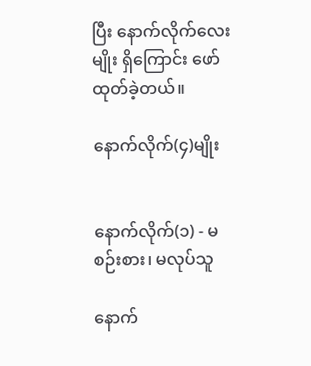ပြီး နောက်လိုက်လေးမျိုး ရှိကြောင်း ဖော်ထုတ်ခဲ့တယ်။

နောက်လိုက်(၄)မျိုး


နောက်လိုက်(၁) - မစဉ်းစား၊ မလုပ်သူ

နောက်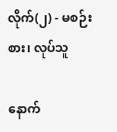လိုက်(၂) - မစဉ်းစား၊ လုပ်သူ

နောက်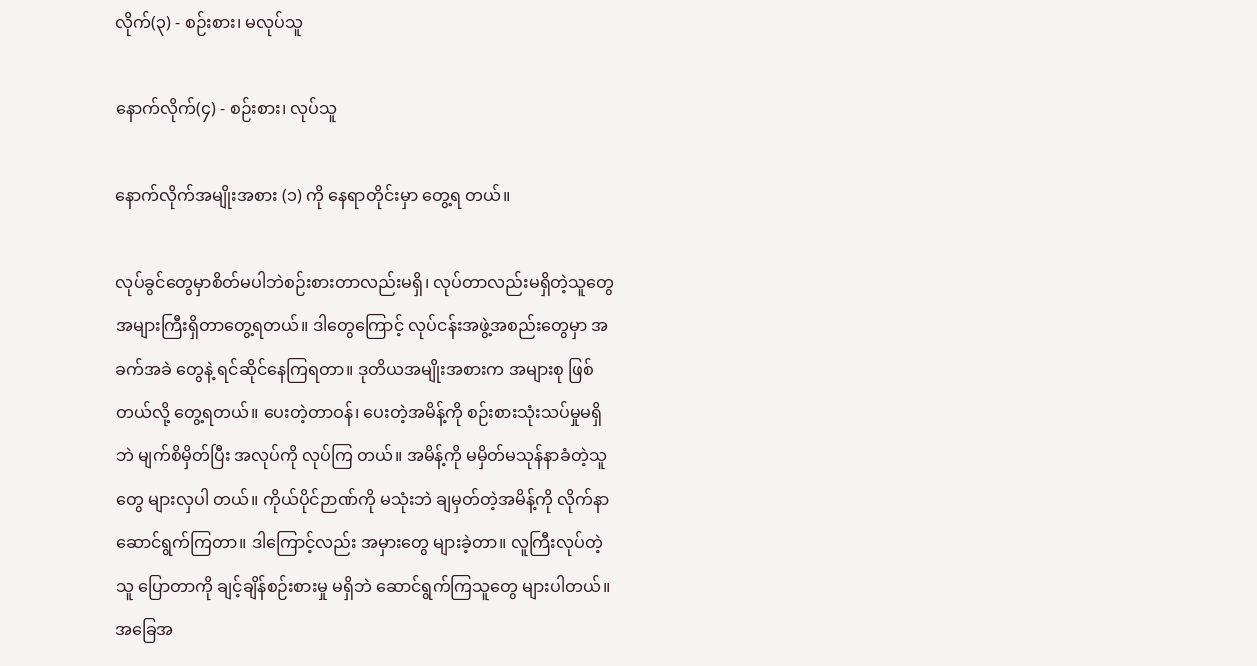လိုက်(၃) - စဉ်းစား၊ မလုပ်သူ

နောက်လိုက်(၄) - စဉ်းစား၊ လုပ်သူ

နောက်လိုက်အမျိုးအစား (၁) ကို နေရာတိုင်းမှာ တွေ့ရ တယ်။

လုပ်ခွင်တွေမှာစိတ်မပါဘဲစဉ်းစားတာလည်းမရှိ၊ လုပ်တာလည်းမရှိတဲ့သူတွေ အများကြီးရှိတာတွေ့ရတယ်။ ဒါတွေကြောင့် လုပ်ငန်းအဖွဲ့အစည်းတွေမှာ အခက်အခဲ တွေနဲ့ ရင်ဆိုင်နေကြရတာ။ ဒုတိယအမျိုးအစားက အများစု ဖြစ်တယ်လို့ တွေ့ရတယ်။ ပေးတဲ့တာဝန်၊ ပေးတဲ့အမိန့်ကို စဉ်းစားသုံးသပ်မှုမရှိဘဲ မျက်စိမှိတ်ပြီး အလုပ်ကို လုပ်ကြ တယ်။ အမိန့်ကို မမှိတ်မသုန်နာခံတဲ့သူတွေ များလှပါ တယ်။ ကိုယ်ပိုင်ဉာဏ်ကို မသုံးဘဲ ချမှတ်တဲ့အမိန့်ကို လိုက်နာဆောင်ရွက်ကြတာ။ ဒါကြောင့်လည်း အမှားတွေ များခဲ့တာ။ လူကြီးလုပ်တဲ့သူ ပြောတာကို ချင့်ချိန်စဉ်းစားမှု မရှိဘဲ ဆောင်ရွက်ကြသူတွေ များပါတယ်။ အခြေအ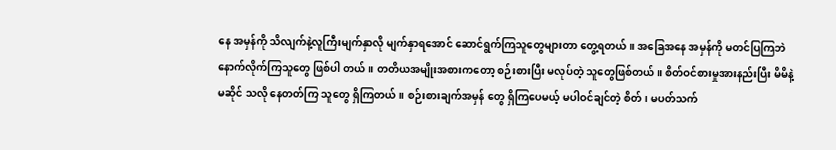နေ အမှန်ကို သိလျက်နဲ့လူကြီးမျက်နှာလို မျက်နှာရအောင် ဆောင်ရွက်ကြသူတွေများတာ တွေ့ရတယ်။ အခြေအနေ အမှန်ကို မတင်ပြကြဘဲ နောက်လိုက်ကြသူတွေ ဖြစ်ပါ တယ်။ တတိယအမျိုးအစားကတော့ စဉ်းစားပြီး မလုပ်တဲ့ သူတွေဖြစ်တယ်။ စိတ်ဝင်စားမှုအားနည်းပြီး မိမိနဲ့မဆိုင် သလို နေတတ်ကြ သူတွေ ရှိကြတယ်။ စဉ်းစားချက်အမှန် တွေ ရှိကြပေမယ့် မပါဝင်ချင်တဲ့ စိတ်၊ မပတ်သက်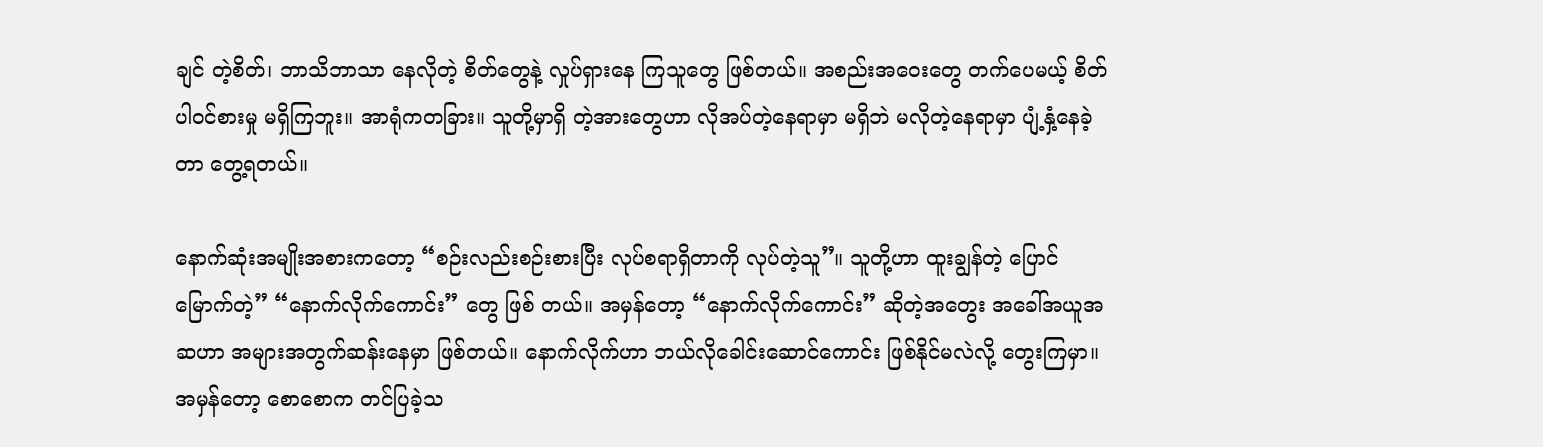ချင် တဲ့စိတ်၊ ဘာသိဘာသာ နေလိုတဲ့ စိတ်တွေနဲ့ လှုပ်ရှားနေ ကြသူတွေ ဖြစ်တယ်။ အစည်းအဝေးတွေ တက်ပေမယ့် စိတ်ပါဝင်စားမှု မရှိကြဘူး။ အာရုံကတခြား။ သူတို့မှာရှိ တဲ့အားတွေဟာ လိုအပ်တဲ့နေရာမှာ မရှိဘဲ မလိုတဲ့နေရာမှာ ပျံ့နှံ့နေခဲ့တာ တွေ့ရတယ်။

နောက်ဆုံးအမျိုးအစားကတော့ “စဉ်းလည်းစဉ်းစားပြီး လုပ်စရာရှိတာကို လုပ်တဲ့သူ”။ သူတို့ဟာ ထူးချွန်တဲ့ ပြောင်မြောက်တဲ့” “နောက်လိုက်ကောင်း” တွေ ဖြစ် တယ်။ အမှန်တော့ “နောက်လိုက်ကောင်း” ဆိုတဲ့အတွေး အခေါ်အယူအဆဟာ အများအတွက်ဆန်းနေမှာ ဖြစ်တယ်။ နောက်လိုက်ဟာ ဘယ်လိုခေါင်းဆောင်ကောင်း ဖြစ်နိုင်မလဲလို့ တွေးကြမှာ။ အမှန်တော့ စောစောက တင်ပြခဲ့သ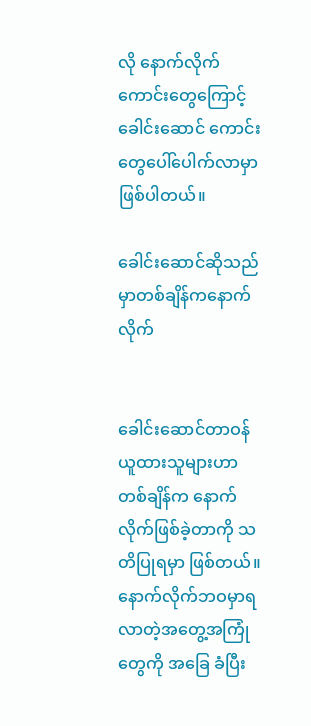လို နောက်လိုက်ကောင်းတွေကြောင့် ခေါင်းဆောင် ကောင်း တွေပေါ်ပေါက်လာမှာ ဖြစ်ပါတယ်။

ခေါင်းဆောင်ဆိုသည်မှာတစ်ချိန်ကနောက်လိုက်


ခေါင်းဆောင်တာဝန်ယူထားသူများဟာ တစ်ချိန်က နောက်လိုက်ဖြစ်ခဲ့တာကို သတိပြုရမှာ ဖြစ်တယ်။ နောက်လိုက်ဘဝမှာရလာတဲ့အတွေ့အကြုံတွေကို အခြေ ခံပြီး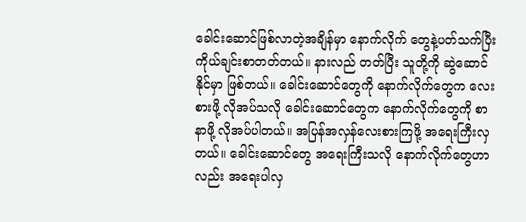ခေါင်းဆောင်ဖြစ်လာတဲ့အချိန်မှာ နောက်လိုက် တွေနဲ့ပတ်သက်ပြီး ကိုယ်ချင်းစာတတ်တယ်။ နားလည် တတ်ပြီး သူတို့ကို ဆွဲဆောင်နိုင်မှာ ဖြစ်တယ်။ ခေါင်းဆောင်‌တွေကို နောက်လိုက်တွေက လေးစားဖို့ လိုအပ်သလို ခေါင်းဆောင်တွေက နောက်လိုက်တွေကို စာနာဖို့ လိုအပ်ပါတယ်။ အပြန်အလှန်လေးစားကြဖို့ အရေးကြီးလှတယ်။ ခေါင်းဆောင်တွေ အရေးကြီးသလို နောက်လိုက်တွေဟာ လည်း အရေးပါလှ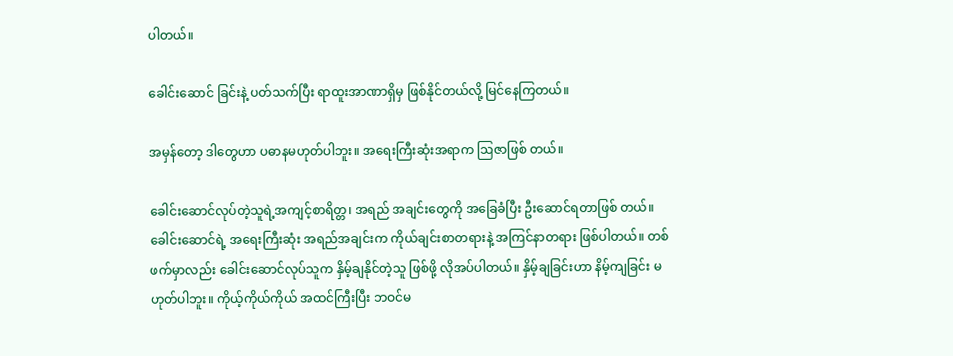ပါတယ်။

ခေါင်းဆောင် ခြင်းနဲ့ ပတ်သက်ပြီး ရာထူးအာဏာရှိမှ ဖြစ်နိုင်တယ်လို့ မြင်နေကြတယ်။

အမှန်တော့ ဒါတွေဟာ ပဓာနမဟုတ်ပါဘူး။ အရေးကြီးဆုံးအရာက ဩဇာဖြစ် တယ်။

ခေါင်းဆောင်လုပ်တဲ့သူရဲ့အကျင့်စာရိတ္တ၊ အရည် အချင်းတွေကို အခြေခံပြီး ဦးဆောင်ရတာဖြစ် တယ်။ ခေါင်းဆောင်ရဲ့ အရေးကြီးဆုံး အရည်အချင်းက ကိုယ်ချင်းစာတရားနဲ့ အကြင်နာတရား ဖြစ်ပါတယ်။ တစ်ဖက်မှာလည်း ခေါင်းဆောင်လုပ်သူက နှိမ့်ချနိုင်တဲ့သူ ဖြစ်ဖို့ လိုအပ်ပါတယ်။ နှိမ့်ချခြင်းဟာ နိမ့်ကျခြင်း မဟုတ်ပါဘူး။ ကိုယ့်ကိုယ်ကိုယ် အထင်ကြီးပြီး ဘဝင်မ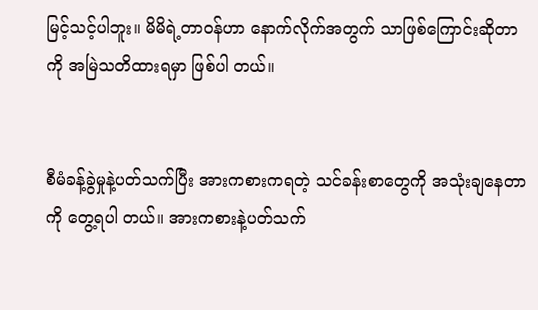မြင့်သင့်ပါဘူး။ မိမိရဲ့တာဝန်ဟာ နောက်လိုက်အတွက် သာဖြစ်ကြောင်းဆိုတာကို အမြဲသတိထားရမှာ ဖြစ်ပါ တယ်။


စီမံခန့်ခွဲမှုနဲ့ပတ်သက်ပြီး အားကစားကရတဲ့ သင်ခန်းစာတွေကို အသုံးချနေတာကို တွေ့ရပါ တယ်။ အားကစားနဲ့ပတ်သက်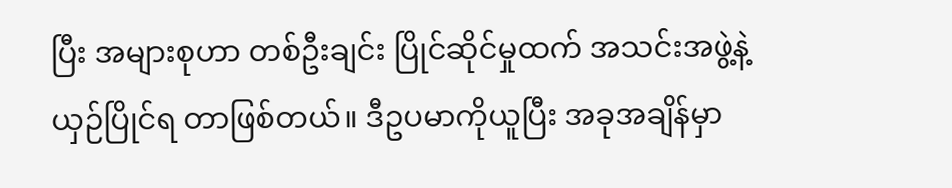ပြီး အများစုဟာ တစ်ဦးချင်း ပြိုင်ဆိုင်မှုထက် အသင်းအဖွဲ့နဲ့ ယှဉ်ပြိုင်ရ တာဖြစ်တယ်။ ဒီဥပမာကိုယူပြီး အခုအချိန်မှာ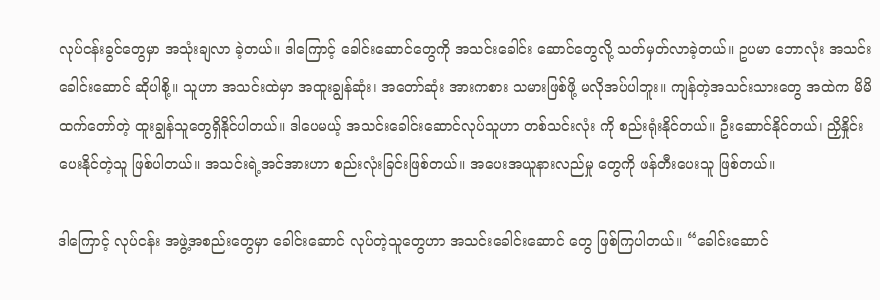လုပ်ငန်းခွင်တွေမှာ အသုံးချလာ ခဲ့တယ်။ ဒါကြောင့် ခေါင်းဆောင်တွေကို အသင်းခေါင်း ဆောင်တွေလို့ သတ်မှတ်လာခဲ့တယ်။ ဥပမာ ဘောလုံး အသင်းခေါင်းဆောင် ဆိုပါစို့။ သူဟာ အသင်းထဲမှာ အထူးချွန်ဆုံး၊ အတော်ဆုံး အားကစား သမားဖြစ်ဖို့ မလိုအပ်ပါဘူး။ ကျန်တဲ့အသင်းသားတွေ အထဲက မိမိထက်‌တော်တဲ့ ထူးချွန်သူတွေရှိနိုင်ပါတယ်။ ဒါပေမယ့် အသင်းခေါင်းဆောင်လုပ်သူဟာ တစ်သင်းလုံး ကို စည်းရုံးနိုင်တယ်။ ဦးဆောင်နိုင်တယ်၊ ညှိနှိုင်းပေးနိုင်တဲ့သူ ဖြစ်ပါတယ်။ အသင်းရဲ့အင်အားဟာ စည်းလုံးခြင်းဖြစ်တယ်။ အပေးအယူနားလည်မှု တွေကို ဖန်တီးပေးသူ ဖြစ်တယ်။

ဒါကြောင့် လုပ်ငန်း အဖွဲ့အစည်းတွေမှာ ခေါင်းဆောင် လုပ်တဲ့သူတွေဟာ အသင်းခေါင်းဆောင် တွေ ဖြစ်ကြပါတယ်။ “ခေါင်းဆောင်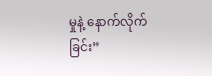မှုနဲ့ နောက်လိုက်ခြင်း”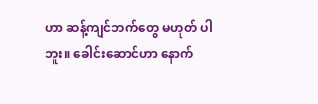ဟာ ဆန့်ကျင်ဘက်တွေ မဟုတ် ပါဘူး။ ခေါင်းဆောင်ဟာ နောက်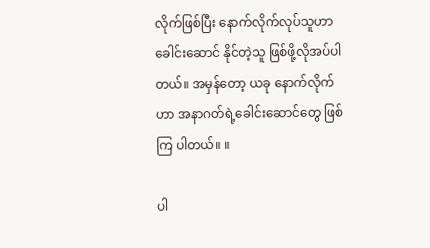လိုက်ဖြစ်ပြီး နောက်လိုက်လုပ်သူဟာခေါင်းဆောင် နိုင်တဲ့သူ ဖြစ်ဖို့လိုအပ်ပါတယ်။ အမှန်တော့ ယခု နောက်လိုက်ဟာ အနာဂတ်ရဲ့ခေါင်းဆောင်တွေ ဖြစ်ကြ ပါတယ်။ ။

ပါ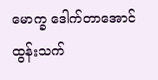မောက္ခ ဒေါက်တာအောင်ထွန်းသက်